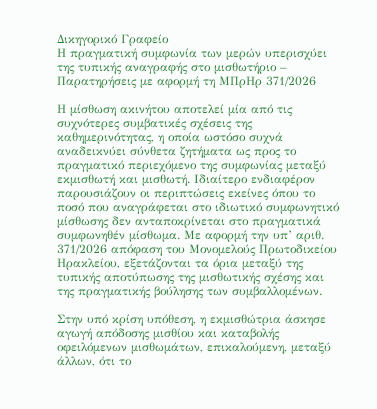Δικηγορικό Γραφείο
Η πραγματική συμφωνία των μερών υπερισχύει της τυπικής αναγραφής στο μισθωτήριο – Παρατηρήσεις με αφορμή τη ΜΠρΗρ 371/2026

Η μίσθωση ακινήτου αποτελεί μία από τις συχνότερες συμβατικές σχέσεις της καθημερινότητας, η οποία ωστόσο συχνά αναδεικνύει σύνθετα ζητήματα ως προς το πραγματικό περιεχόμενο της συμφωνίας μεταξύ εκμισθωτή και μισθωτή. Ιδιαίτερο ενδιαφέρον παρουσιάζουν οι περιπτώσεις εκείνες όπου το ποσό που αναγράφεται στο ιδιωτικό συμφωνητικό μίσθωσης δεν ανταποκρίνεται στο πραγματικά συμφωνηθέν μίσθωμα. Με αφορμή την υπ’ αριθ. 371/2026 απόφαση του Μονομελούς Πρωτοδικείου Ηρακλείου, εξετάζονται τα όρια μεταξύ της τυπικής αποτύπωσης της μισθωτικής σχέσης και της πραγματικής βούλησης των συμβαλλομένων.

Στην υπό κρίση υπόθεση, η εκμισθώτρια άσκησε αγωγή απόδοσης μισθίου και καταβολής οφειλόμενων μισθωμάτων, επικαλούμενη, μεταξύ άλλων, ότι το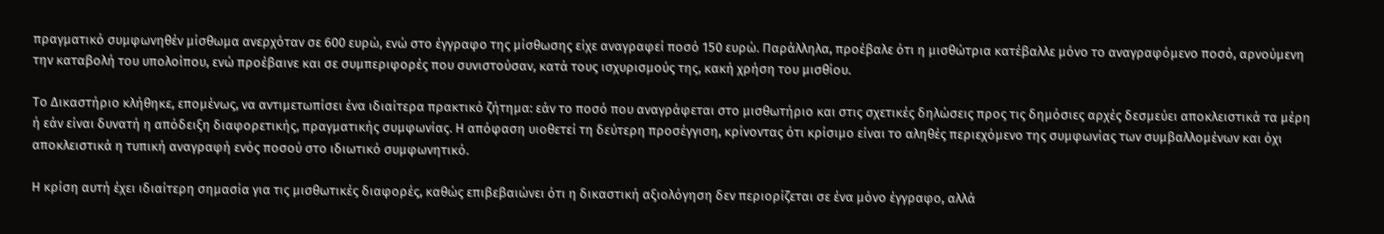πραγματικό συμφωνηθέν μίσθωμα ανερχόταν σε 600 ευρώ, ενώ στο έγγραφο της μίσθωσης είχε αναγραφεί ποσό 150 ευρώ. Παράλληλα, προέβαλε ότι η μισθώτρια κατέβαλλε μόνο το αναγραφόμενο ποσό, αρνούμενη την καταβολή του υπολοίπου, ενώ προέβαινε και σε συμπεριφορές που συνιστούσαν, κατά τους ισχυρισμούς της, κακή χρήση του μισθίου.

Το Δικαστήριο κλήθηκε, επομένως, να αντιμετωπίσει ένα ιδιαίτερα πρακτικό ζήτημα: εάν το ποσό που αναγράφεται στο μισθωτήριο και στις σχετικές δηλώσεις προς τις δημόσιες αρχές δεσμεύει αποκλειστικά τα μέρη ή εάν είναι δυνατή η απόδειξη διαφορετικής, πραγματικής συμφωνίας. Η απόφαση υιοθετεί τη δεύτερη προσέγγιση, κρίνοντας ότι κρίσιμο είναι το αληθές περιεχόμενο της συμφωνίας των συμβαλλομένων και όχι αποκλειστικά η τυπική αναγραφή ενός ποσού στο ιδιωτικό συμφωνητικό.

Η κρίση αυτή έχει ιδιαίτερη σημασία για τις μισθωτικές διαφορές, καθώς επιβεβαιώνει ότι η δικαστική αξιολόγηση δεν περιορίζεται σε ένα μόνο έγγραφο, αλλά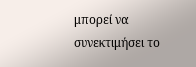μπορεί να συνεκτιμήσει το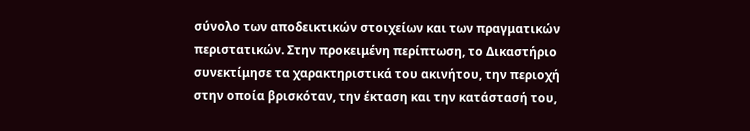σύνολο των αποδεικτικών στοιχείων και των πραγματικών περιστατικών. Στην προκειμένη περίπτωση, το Δικαστήριο συνεκτίμησε τα χαρακτηριστικά του ακινήτου, την περιοχή στην οποία βρισκόταν, την έκταση και την κατάστασή του,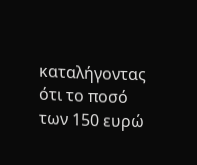καταλήγοντας ότι το ποσό των 150 ευρώ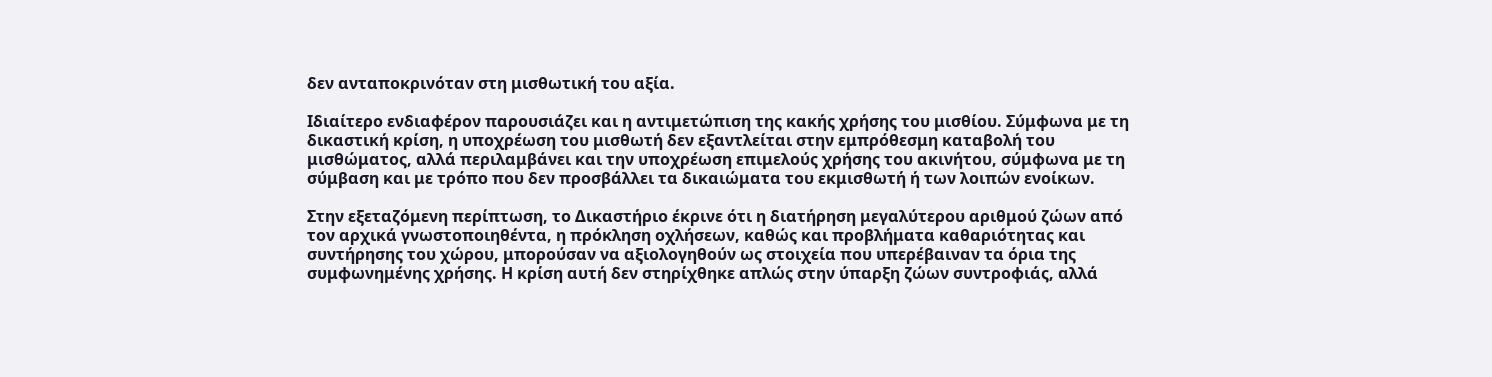δεν ανταποκρινόταν στη μισθωτική του αξία.

Ιδιαίτερο ενδιαφέρον παρουσιάζει και η αντιμετώπιση της κακής χρήσης του μισθίου. Σύμφωνα με τη δικαστική κρίση, η υποχρέωση του μισθωτή δεν εξαντλείται στην εμπρόθεσμη καταβολή του μισθώματος, αλλά περιλαμβάνει και την υποχρέωση επιμελούς χρήσης του ακινήτου, σύμφωνα με τη σύμβαση και με τρόπο που δεν προσβάλλει τα δικαιώματα του εκμισθωτή ή των λοιπών ενοίκων.

Στην εξεταζόμενη περίπτωση, το Δικαστήριο έκρινε ότι η διατήρηση μεγαλύτερου αριθμού ζώων από τον αρχικά γνωστοποιηθέντα, η πρόκληση οχλήσεων, καθώς και προβλήματα καθαριότητας και συντήρησης του χώρου, μπορούσαν να αξιολογηθούν ως στοιχεία που υπερέβαιναν τα όρια της συμφωνημένης χρήσης. Η κρίση αυτή δεν στηρίχθηκε απλώς στην ύπαρξη ζώων συντροφιάς, αλλά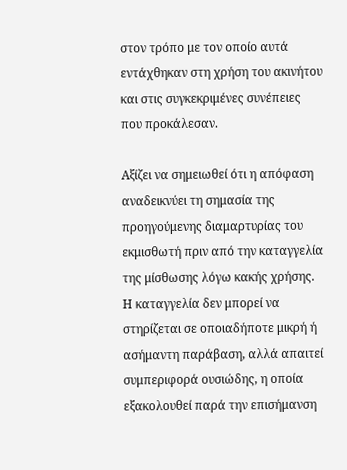στον τρόπο με τον οποίο αυτά εντάχθηκαν στη χρήση του ακινήτου και στις συγκεκριμένες συνέπειες που προκάλεσαν.

Αξίζει να σημειωθεί ότι η απόφαση αναδεικνύει τη σημασία της προηγούμενης διαμαρτυρίας του εκμισθωτή πριν από την καταγγελία της μίσθωσης λόγω κακής χρήσης. Η καταγγελία δεν μπορεί να στηρίζεται σε οποιαδήποτε μικρή ή ασήμαντη παράβαση, αλλά απαιτεί συμπεριφορά ουσιώδης, η οποία εξακολουθεί παρά την επισήμανση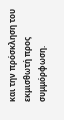και την πρόσκληση του εκμισθωτή προς συμμόρφωση.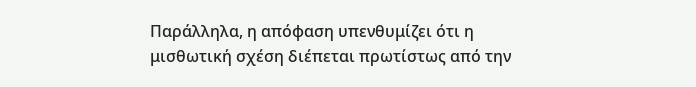Παράλληλα, η απόφαση υπενθυμίζει ότι η μισθωτική σχέση διέπεται πρωτίστως από την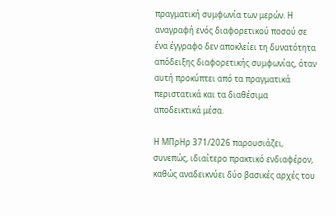πραγματική συμφωνία των μερών. Η αναγραφή ενός διαφορετικού ποσού σε ένα έγγραφο δεν αποκλείει τη δυνατότητα απόδειξης διαφορετικής συμφωνίας, όταν αυτή προκύπτει από τα πραγματικά περιστατικά και τα διαθέσιμα αποδεικτικά μέσα.

Η ΜΠρΗρ 371/2026 παρουσιάζει, συνεπώς, ιδιαίτερο πρακτικό ενδιαφέρον, καθώς αναδεικνύει δύο βασικές αρχές του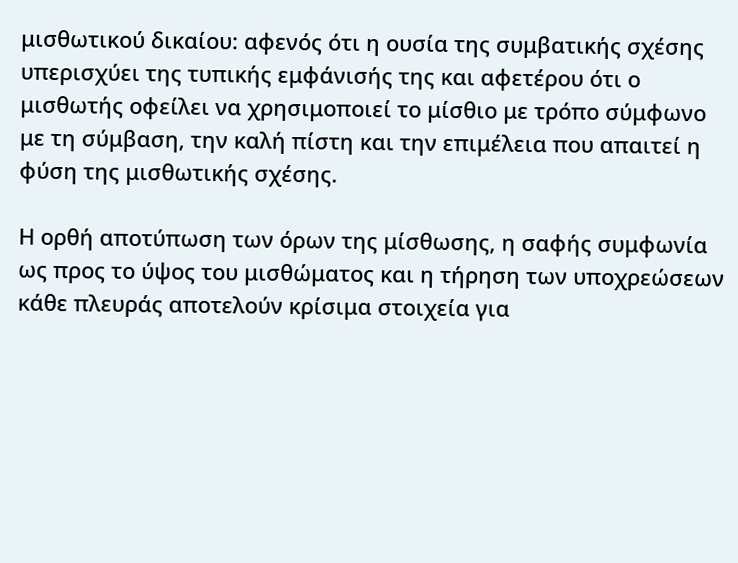μισθωτικού δικαίου: αφενός ότι η ουσία της συμβατικής σχέσης υπερισχύει της τυπικής εμφάνισής της και αφετέρου ότι ο μισθωτής οφείλει να χρησιμοποιεί το μίσθιο με τρόπο σύμφωνο με τη σύμβαση, την καλή πίστη και την επιμέλεια που απαιτεί η φύση της μισθωτικής σχέσης.

Η ορθή αποτύπωση των όρων της μίσθωσης, η σαφής συμφωνία ως προς το ύψος του μισθώματος και η τήρηση των υποχρεώσεων κάθε πλευράς αποτελούν κρίσιμα στοιχεία για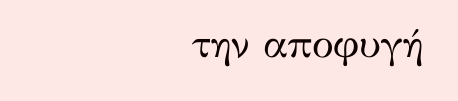την αποφυγή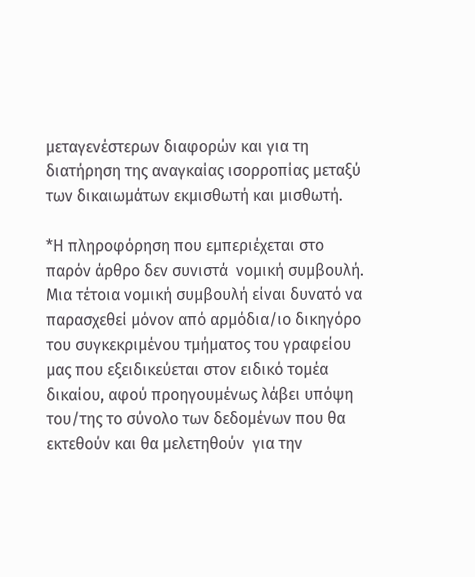μεταγενέστερων διαφορών και για τη διατήρηση της αναγκαίας ισορροπίας μεταξύ των δικαιωμάτων εκμισθωτή και μισθωτή.

*Η πληροφόρηση που εμπεριέχεται στο παρόν άρθρο δεν συνιστά  νομική συμβουλή. Μια τέτοια νομική συμβουλή είναι δυνατό να παρασχεθεί μόνον από αρμόδια/ιο δικηγόρο του συγκεκριμένου τμήματος του γραφείου μας που εξειδικεύεται στον ειδικό τομέα δικαίου, αφού προηγουμένως λάβει υπόψη του/της το σύνολο των δεδομένων που θα εκτεθούν και θα μελετηθούν  για την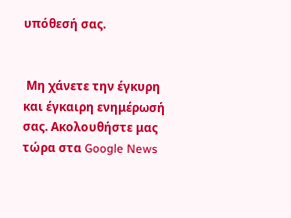υπόθεσή σας.


 Μη χάνετε την έγκυρη και έγκαιρη ενημέρωσή σας. Ακολουθήστε μας τώρα στα Google News